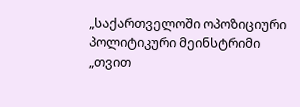„საქართველოში ოპოზიციური პოლიტიკური მეინსტრიმი „თვით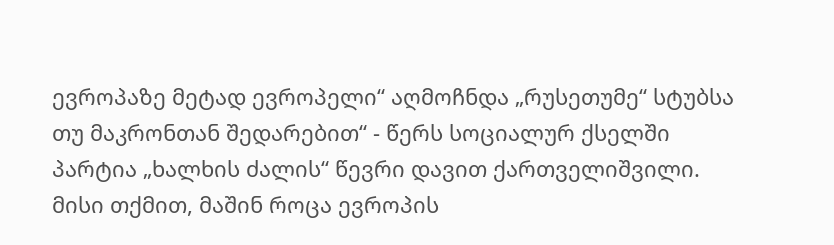ევროპაზე მეტად ევროპელი“ აღმოჩნდა „რუსეთუმე“ სტუბსა თუ მაკრონთან შედარებით“ - წერს სოციალურ ქსელში პარტია „ხალხის ძალის“ წევრი დავით ქართველიშვილი.
მისი თქმით, მაშინ როცა ევროპის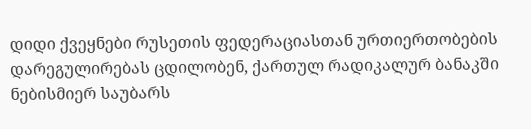დიდი ქვეყნები რუსეთის ფედერაციასთან ურთიერთობების დარეგულირებას ცდილობენ, ქართულ რადიკალურ ბანაკში ნებისმიერ საუბარს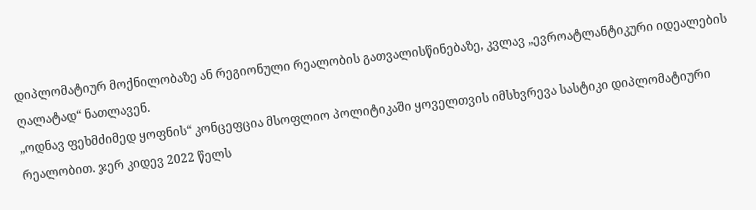დიპლომატიურ მოქნილობაზე ან რეგიონული რეალობის გათვალისწინებაზე, კვლავ „ევროატლანტიკური იდეალების ღალატად“ ნათლავენ.
„ოდნავ ფეხმძიმედ ყოფნის“ კონცეფცია მსოფლიო პოლიტიკაში ყოველთვის იმსხვრევა სასტიკი დიპლომატიური რეალობით. ჯერ კიდევ 2022 წელს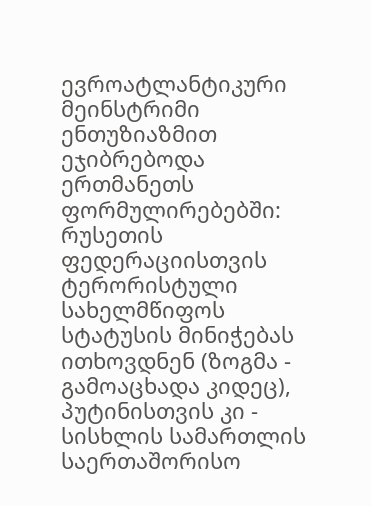ევროატლანტიკური მეინსტრიმი ენთუზიაზმით ეჯიბრებოდა ერთმანეთს ფორმულირებებში: რუსეთის ფედერაციისთვის ტერორისტული სახელმწიფოს სტატუსის მინიჭებას ითხოვდნენ (ზოგმა - გამოაცხადა კიდეც), პუტინისთვის კი - სისხლის სამართლის საერთაშორისო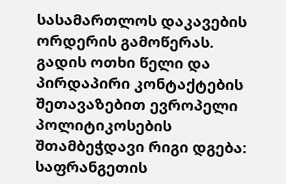სასამართლოს დაკავების ორდერის გამოწერას. გადის ოთხი წელი და პირდაპირი კონტაქტების შეთავაზებით ევროპელი პოლიტიკოსების შთამბეჭდავი რიგი დგება: საფრანგეთის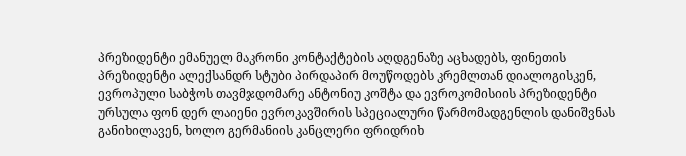პრეზიდენტი ემანუელ მაკრონი კონტაქტების აღდგენაზე აცხადებს, ფინეთის პრეზიდენტი ალექსანდრ სტუბი პირდაპირ მოუწოდებს კრემლთან დიალოგისკენ, ევროპული საბჭოს თავმჯდომარე ანტონიუ კოშტა და ევროკომისიის პრეზიდენტი ურსულა ფონ დერ ლაიენი ევროკავშირის სპეციალური წარმომადგენლის დანიშვნას განიხილავენ, ხოლო გერმანიის კანცლერი ფრიდრიხ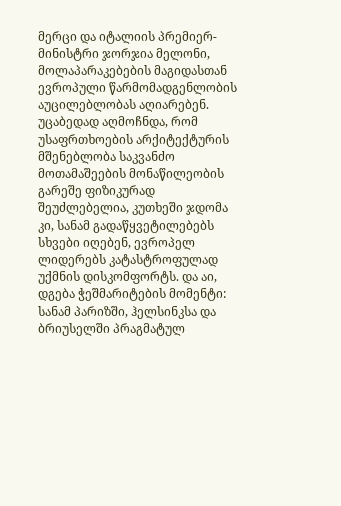მერცი და იტალიის პრემიერ-მინისტრი ჯორჯია მელონი, მოლაპარაკებების მაგიდასთან ევროპული წარმომადგენლობის აუცილებლობას აღიარებენ.
უცაბედად აღმოჩნდა, რომ უსაფრთხოების არქიტექტურის მშენებლობა საკვანძო მოთამაშეების მონაწილეობის გარეშე ფიზიკურად შეუძლებელია, კუთხეში ჯდომა კი, სანამ გადაწყვეტილებებს სხვები იღებენ, ევროპელ ლიდერებს კატასტროფულად უქმნის დისკომფორტს. და აი, დგება ჭეშმარიტების მომენტი: სანამ პარიზში, ჰელსინკსა და ბრიუსელში პრაგმატულ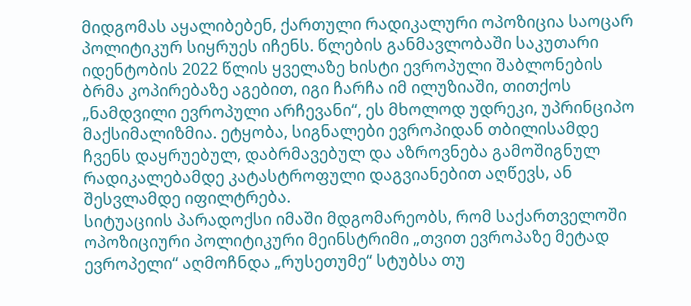მიდგომას აყალიბებენ, ქართული რადიკალური ოპოზიცია საოცარ პოლიტიკურ სიყრუეს იჩენს. წლების განმავლობაში საკუთარი იდენტობის 2022 წლის ყველაზე ხისტი ევროპული შაბლონების ბრმა კოპირებაზე აგებით, იგი ჩარჩა იმ ილუზიაში, თითქოს „ნამდვილი ევროპული არჩევანი“, ეს მხოლოდ უდრეკი, უპრინციპო მაქსიმალიზმია. ეტყობა, სიგნალები ევროპიდან თბილისამდე ჩვენს დაყრუებულ, დაბრმავებულ და აზროვნება გამოშიგნულ რადიკალებამდე კატასტროფული დაგვიანებით აღწევს, ან შესვლამდე იფილტრება.
სიტუაციის პარადოქსი იმაში მდგომარეობს, რომ საქართველოში ოპოზიციური პოლიტიკური მეინსტრიმი „თვით ევროპაზე მეტად ევროპელი“ აღმოჩნდა „რუსეთუმე“ სტუბსა თუ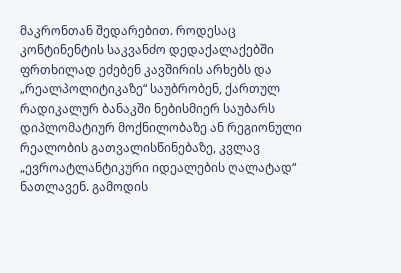მაკრონთან შედარებით. როდესაც კონტინენტის საკვანძო დედაქალაქებში ფრთხილად ეძებენ კავშირის არხებს და „რეალპოლიტიკაზე“ საუბრობენ, ქართულ რადიკალურ ბანაკში ნებისმიერ საუბარს დიპლომატიურ მოქნილობაზე ან რეგიონული რეალობის გათვალისწინებაზე, კვლავ „ევროატლანტიკური იდეალების ღალატად“ ნათლავენ. გამოდის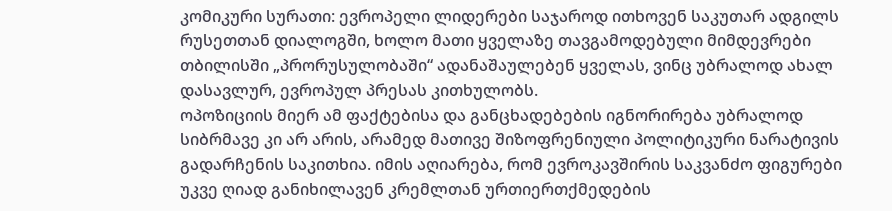კომიკური სურათი: ევროპელი ლიდერები საჯაროდ ითხოვენ საკუთარ ადგილს რუსეთთან დიალოგში, ხოლო მათი ყველაზე თავგამოდებული მიმდევრები თბილისში „პრორუსულობაში“ ადანაშაულებენ ყველას, ვინც უბრალოდ ახალ დასავლურ, ევროპულ პრესას კითხულობს.
ოპოზიციის მიერ ამ ფაქტებისა და განცხადებების იგნორირება უბრალოდ სიბრმავე კი არ არის, არამედ მათივე შიზოფრენიული პოლიტიკური ნარატივის გადარჩენის საკითხია. იმის აღიარება, რომ ევროკავშირის საკვანძო ფიგურები უკვე ღიად განიხილავენ კრემლთან ურთიერთქმედების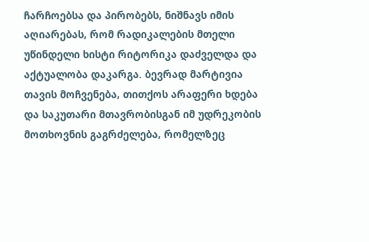ჩარჩოებსა და პირობებს, ნიშნავს იმის აღიარებას, რომ რადიკალების მთელი უწინდელი ხისტი რიტორიკა დაძველდა და აქტუალობა დაკარგა. ბევრად მარტივია თავის მოჩვენება, თითქოს არაფერი ხდება და საკუთარი მთავრობისგან იმ უდრეკობის მოთხოვნის გაგრძელება, რომელზეც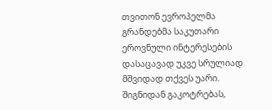თვითონ ევროპელმა გრანდებმა საკუთარი ეროვნული ინტერესების დასაცავად უკვე სრულიად მშვიდად თქვეს უარი. შიგნიდან გაკოტრებას,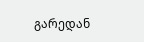გარედან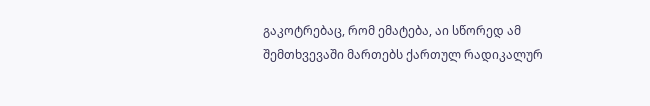გაკოტრებაც, რომ ემატება, აი სწორედ ამ შემთხვევაში მართებს ქართულ რადიკალურ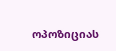ოპოზიციას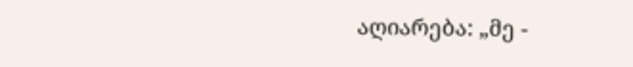აღიარება: „მე -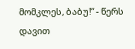მომკლეს, ბაბუ!“ - წერს დავით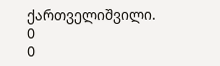ქართველიშვილი.
0
0